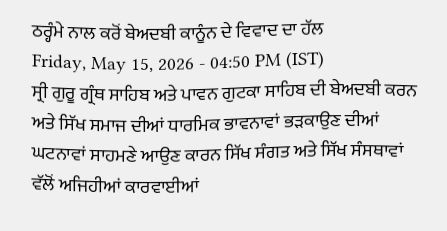ਠਰ੍ਹੰਮੇ ਨਾਲ ਕਰੋਂ ਬੇਅਦਬੀ ਕਾਨੂੰਨ ਦੇ ਵਿਵਾਦ ਦਾ ਹੱਲ
Friday, May 15, 2026 - 04:50 PM (IST)
ਸ੍ਰੀ ਗੁਰੂ ਗ੍ਰੰਥ ਸਾਹਿਬ ਅਤੇ ਪਾਵਨ ਗੁਟਕਾ ਸਾਹਿਬ ਦੀ ਬੇਅਦਬੀ ਕਰਨ ਅਤੇ ਸਿੱਖ ਸਮਾਜ ਦੀਆਂ ਧਾਰਮਿਕ ਭਾਵਨਾਵਾਂ ਭੜਕਾਉਣ ਦੀਆਂ ਘਟਨਾਵਾਂ ਸਾਹਮਣੇ ਆਉਣ ਕਾਰਨ ਸਿੱਖ ਸੰਗਤ ਅਤੇ ਸਿੱਖ ਸੰਸਥਾਵਾਂ ਵੱਲੋਂ ਅਜਿਹੀਆਂ ਕਾਰਵਾਈਆਂ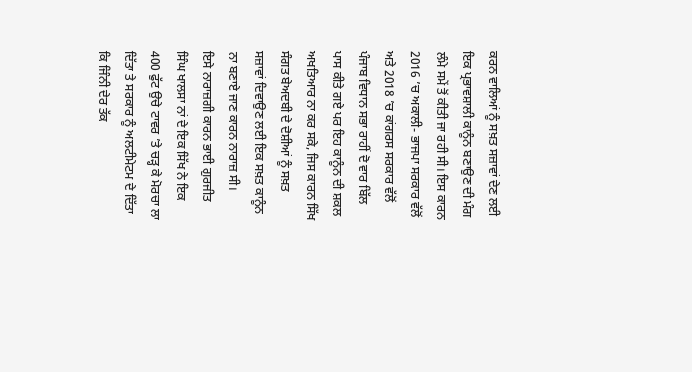ਕਰਨ ਵਾਲਿਆਂ ਨੂੰ ਸਖ਼ਤ ਸਜ਼ਾਵਾਂ ਦੇਣ ਲਈ ਇਕ ਪ੍ਰਭਾਵਸ਼ਾਲੀ ਕਾਨੂੰਨ ਬਣਾਉਣ ਦੀ ਮੰਗ ਲੰਮੇ ਸਮੇਂ ਤੋਂ ਕੀਤੀ ਜਾ ਰਹੀ ਸੀ। ਇਸ ਕਾਰਨ 2016 ’ਚ ਅਕਾਲੀ- ਭਾਜਪਾ ਸਰਕਾਰ ਵੱਲੋਂ ਅਤੇ 2018 ’ਚ ਕਾਂਗਰਸ ਸਰਕਾਰ ਵੱਲੋਂ ਪੰਜਾਬ ਵਿਧਾਨ ਸਭਾ ਰਾਹੀਂ ਦੋ ਵਾਰ ਬਿੱਲ ਪਾਸ ਕੀਤੇ ਗਏ ਪਰ ਇਹ ਕਾਨੂੰਨ ਦੀ ਸ਼ਕਲ ਅਖਤਿਆਰ ਨਾ ਕਰ ਸਕੇ, ਜਿਸ ਕਾਰਨ ਸਿੱਖ ਸੰਗਤ ਬੇਅਦਬੀ ਦੇ ਦੋਸ਼ੀਆਂ ਨੂੰ ਸਖ਼ਤ ਸਜ਼ਾਵਾਂ ਦਿਵਾਉਣ ਲਈ ਇਕ ਸਖ਼ਤ ਕਾਨੂੰਨ ਨਾ ਬਣਾਏ ਜਾਣ ਕਾਰਨ ਨਾਰਾਜ਼ ਸੀ।
ਇਸੇ ਨਾਰਾਜ਼ਗੀ ਕਾਰਨ ਭਾਈ ਗੁਰਜੀਤ ਸਿੰਘ ਖਾਲਸਾ ਨਾਂ ਦੇ ਇਕ ਸਿੱਖ ਨੇ ਇਕ 400 ਫੁੱਟ ਉਚੇ ਟਾਵਰ ’ਤੇ ਚੜ੍ਹ ਕੇ ਮੋਰਚਾ ਲਾ ਦਿੱਤਾ ਤੇ ਸਰਕਾਰ ਨੂੰ ਅਲਟੀਮੇਟਮ ਦੇ ਦਿੱਤਾ ਕਿ ਜਿੰਨੀ ਦੇਰ ਤੱਕ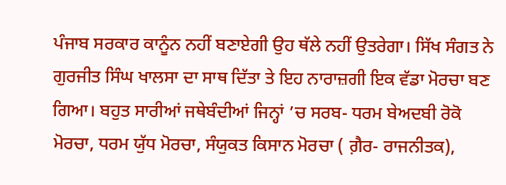ਪੰਜਾਬ ਸਰਕਾਰ ਕਾਨੂੰਨ ਨਹੀਂ ਬਣਾਏਗੀ ਉਹ ਥੱਲੇ ਨਹੀਂ ਉਤਰੇਗਾ। ਸਿੱਖ ਸੰਗਤ ਨੇ ਗੁਰਜੀਤ ਸਿੰਘ ਖਾਲਸਾ ਦਾ ਸਾਥ ਦਿੱਤਾ ਤੇ ਇਹ ਨਾਰਾਜ਼ਗੀ ਇਕ ਵੱਡਾ ਮੋਰਚਾ ਬਣ ਗਿਆ। ਬਹੁਤ ਸਾਰੀਆਂ ਜਥੇਬੰਦੀਆਂ ਜਿਨ੍ਹਾਂ ’ਚ ਸਰਬ- ਧਰਮ ਬੇਅਦਬੀ ਰੋਕੋ ਮੋਰਚਾ, ਧਰਮ ਯੁੱਧ ਮੋਰਚਾ, ਸੰਯੁਕਤ ਕਿਸਾਨ ਮੋਰਚਾ ( ਗ਼ੈਰ- ਰਾਜਨੀਤਕ),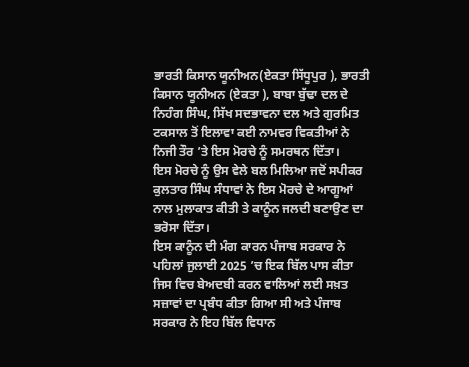ਭਾਰਤੀ ਕਿਸਾਨ ਯੂਨੀਅਨ(ਏਕਤਾ ਸਿੱਧੂਪੁਰ ), ਭਾਰਤੀ ਕਿਸਾਨ ਯੂਨੀਅਨ (ਏਕਤਾ ), ਬਾਬਾ ਬੁੱਢਾ ਦਲ ਦੇ ਨਿਹੰਗ ਸਿੰਘ, ਸਿੱਖ ਸਦਭਾਵਨਾ ਦਲ ਅਤੇ ਗੁਰਮਿਤ ਟਕਸਾਲ ਤੋਂ ਇਲਾਵਾ ਕਈ ਨਾਮਵਰ ਵਿਕਤੀਆਂ ਨੇ ਨਿਜੀ ਤੌਰ ’ਤੇ ਇਸ ਮੋਰਚੇ ਨੂੰ ਸਮਰਥਨ ਦਿੱਤਾ।
ਇਸ ਮੋਰਚੇ ਨੂੰ ਉਸ ਵੇਲੇ ਬਲ ਮਿਲਿਆ ਜਦੋਂ ਸਪੀਕਰ ਕੁਲਤਾਰ ਸਿੰਘ ਸੰਧਾਵਾਂ ਨੇ ਇਸ ਮੋਰਚੇ ਦੇ ਆਗੂਆਂ ਨਾਲ ਮੁਲਾਕਾਤ ਕੀਤੀ ਤੇ ਕਾਨੂੰਨ ਜਲਦੀ ਬਣਾਉਣ ਦਾ ਭਰੋਸਾ ਦਿੱਤਾ।
ਇਸ ਕਾਨੂੰਨ ਦੀ ਮੰਗ ਕਾਰਨ ਪੰਜਾਬ ਸਰਕਾਰ ਨੇ ਪਹਿਲਾਂ ਜੁਲਾਈ 2025 ’ਚ ਇਕ ਬਿੱਲ ਪਾਸ ਕੀਤਾ ਜਿਸ ਵਿਚ ਬੇਅਦਬੀ ਕਰਨ ਵਾਲਿਆਂ ਲਈ ਸਖ਼ਤ ਸਜ਼ਾਵਾਂ ਦਾ ਪ੍ਰਬੰਧ ਕੀਤਾ ਗਿਆ ਸੀ ਅਤੇ ਪੰਜਾਬ ਸਰਕਾਰ ਨੇ ਇਹ ਬਿੱਲ ਵਿਧਾਨ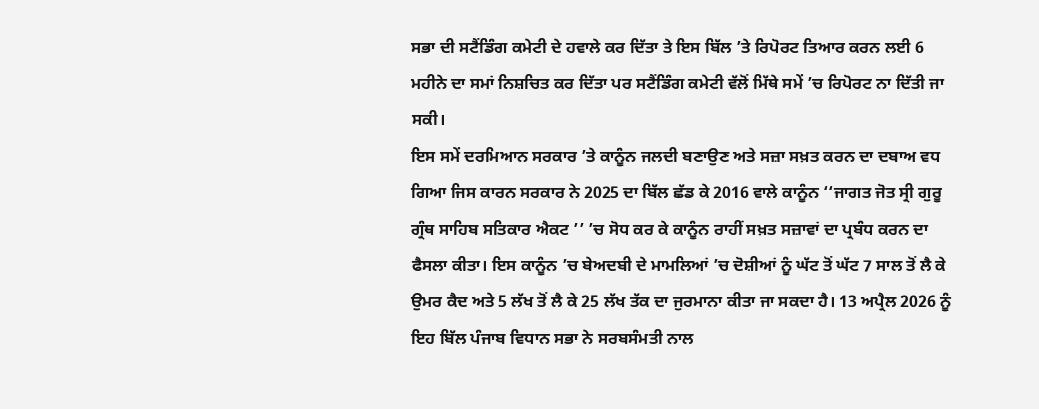ਸਭਾ ਦੀ ਸਟੈਂਡਿੰਗ ਕਮੇਟੀ ਦੇ ਹਵਾਲੇ ਕਰ ਦਿੱਤਾ ਤੇ ਇਸ ਬਿੱਲ ’ਤੇ ਰਿਪੋਰਟ ਤਿਆਰ ਕਰਨ ਲਈ 6 ਮਹੀਨੇ ਦਾ ਸਮਾਂ ਨਿਸ਼ਚਿਤ ਕਰ ਦਿੱਤਾ ਪਰ ਸਟੈਂਡਿੰਗ ਕਮੇਟੀ ਵੱਲੋਂ ਮਿੱਥੇ ਸਮੇਂ ’ਚ ਰਿਪੋਰਟ ਨਾ ਦਿੱਤੀ ਜਾ ਸਕੀ।
ਇਸ ਸਮੇਂ ਦਰਮਿਆਨ ਸਰਕਾਰ ’ਤੇ ਕਾਨੂੰਨ ਜਲਦੀ ਬਣਾਉਣ ਅਤੇ ਸਜ਼ਾ ਸਖ਼ਤ ਕਰਨ ਦਾ ਦਬਾਅ ਵਧ ਗਿਆ ਜਿਸ ਕਾਰਨ ਸਰਕਾਰ ਨੇ 2025 ਦਾ ਬਿੱਲ ਛੱਡ ਕੇ 2016 ਵਾਲੇ ਕਾਨੂੰਨ ‘‘ਜਾਗਤ ਜੋਤ ਸ੍ਰੀ ਗੁਰੂ ਗ੍ਰੰਥ ਸਾਹਿਬ ਸਤਿਕਾਰ ਐਕਟ ’’ ’ਚ ਸੋਧ ਕਰ ਕੇ ਕਾਨੂੰਨ ਰਾਹੀਂ ਸਖ਼ਤ ਸਜ਼ਾਵਾਂ ਦਾ ਪ੍ਰਬੰਧ ਕਰਨ ਦਾ ਫੈਸਲਾ ਕੀਤਾ। ਇਸ ਕਾਨੂੰਨ ’ਚ ਬੇਅਦਬੀ ਦੇ ਮਾਮਲਿਆਂ ’ਚ ਦੋਸ਼ੀਆਂ ਨੂੰ ਘੱਟ ਤੋਂ ਘੱਟ 7 ਸਾਲ ਤੋਂ ਲੈ ਕੇ ਉਮਰ ਕੈਦ ਅਤੇ 5 ਲੱਖ ਤੋਂ ਲੈ ਕੇ 25 ਲੱਖ ਤੱਕ ਦਾ ਜੁਰਮਾਨਾ ਕੀਤਾ ਜਾ ਸਕਦਾ ਹੈ। 13 ਅਪ੍ਰੈਲ 2026 ਨੂੰ ਇਹ ਬਿੱਲ ਪੰਜਾਬ ਵਿਧਾਨ ਸਭਾ ਨੇ ਸਰਬਸੰਮਤੀ ਨਾਲ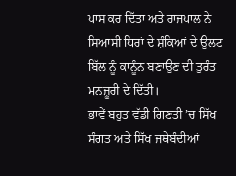ਪਾਸ ਕਰ ਦਿੱਤਾ ਅਤੇ ਰਾਜਪਾਲ ਨੇ ਸਿਆਸੀ ਧਿਰਾਂ ਦੇ ਸ਼ੰਕਿਆਂ ਦੇ ਉਲਟ ਬਿੱਲ ਨੂੰ ਕਾਨੂੰਨ ਬਣਾਉਣ ਦੀ ਤੁਰੰਤ ਮਨਜ਼ੂਰੀ ਦੇ ਦਿੱਤੀ।
ਭਾਵੇਂ ਬਹੁਤ ਵੱਡੀ ਗਿਣਤੀ ’ਚ ਸਿੱਖ ਸੰਗਤ ਅਤੇ ਸਿੱਖ ਜਥੇਬੰਦੀਆਂ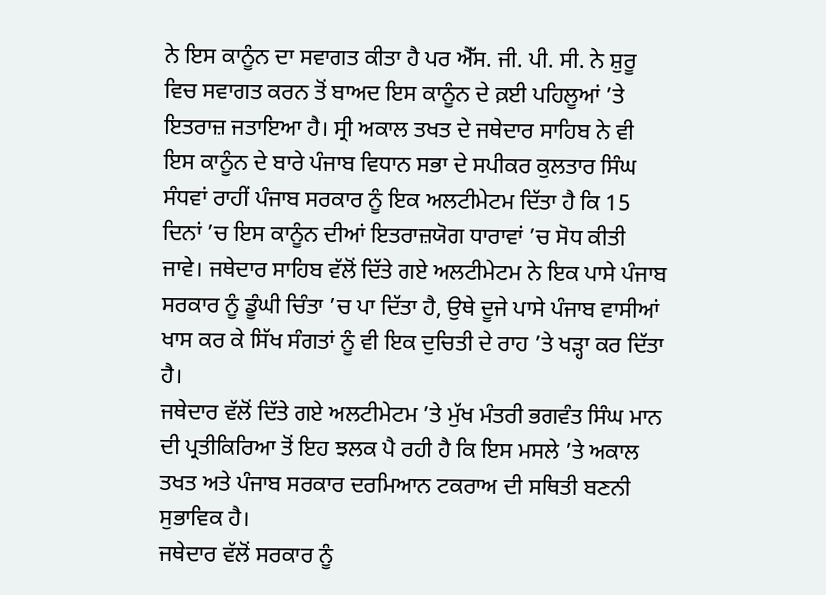ਨੇ ਇਸ ਕਾਨੂੰਨ ਦਾ ਸਵਾਗਤ ਕੀਤਾ ਹੈ ਪਰ ਐੱਸ. ਜੀ. ਪੀ. ਸੀ. ਨੇ ਸ਼ੁਰੂ ਵਿਚ ਸਵਾਗਤ ਕਰਨ ਤੋਂ ਬਾਅਦ ਇਸ ਕਾਨੂੰਨ ਦੇ ਕ਼ਈ ਪਹਿਲੂਆਂ ’ਤੇ ਇਤਰਾਜ਼ ਜਤਾਇਆ ਹੈ। ਸ੍ਰੀ ਅਕਾਲ ਤਖਤ ਦੇ ਜਥੇਦਾਰ ਸਾਹਿਬ ਨੇ ਵੀ ਇਸ ਕਾਨੂੰਨ ਦੇ ਬਾਰੇ ਪੰਜਾਬ ਵਿਧਾਨ ਸਭਾ ਦੇ ਸਪੀਕਰ ਕੁਲਤਾਰ ਸਿੰਘ ਸੰਧਵਾਂ ਰਾਹੀਂ ਪੰਜਾਬ ਸਰਕਾਰ ਨੂੰ ਇਕ ਅਲਟੀਮੇਟਮ ਦਿੱਤਾ ਹੈ ਕਿ 15 ਦਿਨਾਂ ’ਚ ਇਸ ਕਾਨੂੰਨ ਦੀਆਂ ਇਤਰਾਜ਼ਯੋਗ ਧਾਰਾਵਾਂ ’ਚ ਸੋਧ ਕੀਤੀ ਜਾਵੇ। ਜਥੇਦਾਰ ਸਾਹਿਬ ਵੱਲੋਂ ਦਿੱਤੇ ਗਏ ਅਲਟੀਮੇਟਮ ਨੇ ਇਕ ਪਾਸੇ ਪੰਜਾਬ ਸਰਕਾਰ ਨੂੰ ਡੂੰਘੀ ਚਿੰਤਾ ’ਚ ਪਾ ਦਿੱਤਾ ਹੈ, ਉਥੇ ਦੂਜੇ ਪਾਸੇ ਪੰਜਾਬ ਵਾਸੀਆਂ ਖਾਸ ਕਰ ਕੇ ਸਿੱਖ ਸੰਗਤਾਂ ਨੂੰ ਵੀ ਇਕ ਦੁਚਿਤੀ ਦੇ ਰਾਹ ’ਤੇ ਖੜ੍ਹਾ ਕਰ ਦਿੱਤਾ ਹੈ।
ਜਥੇਦਾਰ ਵੱਲੋਂ ਦਿੱਤੇ ਗਏ ਅਲਟੀਮੇਟਮ ’ਤੇ ਮੁੱਖ ਮੰਤਰੀ ਭਗਵੰਤ ਸਿੰਘ ਮਾਨ ਦੀ ਪ੍ਰਤੀਕਿਰਿਆ ਤੋਂ ਇਹ ਝਲਕ ਪੈ ਰਹੀ ਹੈ ਕਿ ਇਸ ਮਸਲੇ ’ਤੇ ਅਕਾਲ ਤਖਤ ਅਤੇ ਪੰਜਾਬ ਸਰਕਾਰ ਦਰਮਿਆਨ ਟਕਰਾਅ ਦੀ ਸਥਿਤੀ ਬਣਨੀ ਸੁਭਾਵਿਕ ਹੈ।
ਜਥੇਦਾਰ ਵੱਲੋਂ ਸਰਕਾਰ ਨੂੰ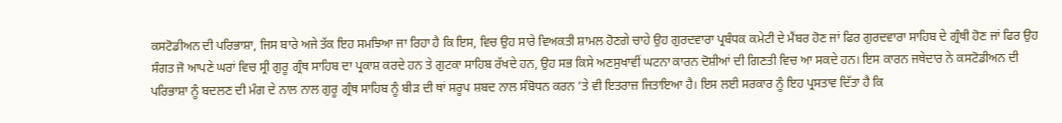ਕਸਟੋਡੀਅਨ ਦੀ ਪਰਿਭਾਸ਼ਾ, ਜਿਸ ਬਾਰੇ ਅਜੇ ਤੱਕ ਇਹ ਸਮਝਿਆ ਜਾ ਰਿਹਾ ਹੈ ਕਿ ਇਸ, ਵਿਚ ਉਹ ਸਾਰੇ ਵਿਅਕਤੀ ਸ਼ਾਮਲ ਹੋਣਗੇ ਚਾਹੇ ਉਹ ਗੁਰਦਵਾਰਾ ਪ੍ਰਬੰਧਕ ਕਮੇਟੀ ਦੇ ਮੈਂਬਰ ਹੋਣ ਜਾਂ ਫਿਰ ਗੁਰਦਵਾਰਾ ਸਾਹਿਬ ਦੇ ਗ੍ਰੰਥੀ ਹੋਣ ਜਾਂ ਫਿਰ ਉਹ ਸੰਗਤ ਜੋ ਆਪਣੇ ਘਰਾਂ ਵਿਚ ਸ੍ਰੀ ਗੁਰੂ ਗ੍ਰੰਥ ਸਾਹਿਬ ਦਾ ਪ੍ਰਕਾਸ਼ ਕਰਦੇ ਹਨ ਤੇ ਗੁਟਕਾ ਸਾਹਿਬ ਰੱਖਦੇ ਹਨ, ਉਹ ਸਭ ਕਿਸੇ ਅਣਸੁਖਾਵੀਂ ਘਟਨਾ ਕਾਰਨ ਦੋਸ਼ੀਆਂ ਦੀ ਗਿਣਤੀ ਵਿਚ ਆ ਸਕਦੇ ਹਨ। ਇਸ ਕਾਰਨ ਜਥੇਦਾਰ ਨੇ ਕਸਟੋਡੀਅਨ ਦੀ ਪਰਿਭਾਸ਼ਾ ਨੂੰ ਬਦਲਣ ਦੀ ਮੰਗ ਦੇ ਨਾਲ ਨਾਲ ਗੁਰੂ ਗ੍ਰੰਥ ਸਾਹਿਬ ਨੂੰ ਬੀੜ ਦੀ ਥਾਂ ਸਰੂਪ ਸ਼ਬਦ ਨਾਲ ਸੰਬੋਧਨ ਕਰਨ ’ਤੇ ਵੀ ਇਤਰਾਜ਼ ਜਿਤਾਇਆ ਹੈ। ਇਸ ਲਈ ਸਰਕਾਰ ਨੂੰ ਇਹ ਪ੍ਰਸਤਾਵ ਦਿੱਤਾ ਹੈ ਕਿ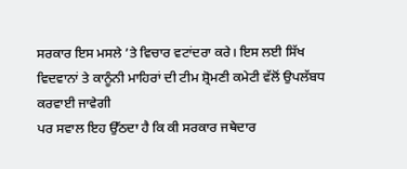ਸਰਕਾਰ ਇਸ ਮਸਲੇ ’ਤੇ ਵਿਚਾਰ ਵਟਾਂਦਰਾ ਕਰੇ। ਇਸ ਲਈ ਸਿੱਖ ਵਿਦਵਾਨਾਂ ਤੇ ਕਾਨੂੰਨੀ ਮਾਹਿਰਾਂ ਦੀ ਟੀਮ ਸ਼੍ਰੋਮਣੀ ਕਮੇਟੀ ਵੱਲੋਂ ਉਪਲੱਬਧ ਕਰਵਾਈ ਜਾਵੇਗੀ
ਪਰ ਸਵਾਲ ਇਹ ਉੱਠਦਾ ਹੈ ਕਿ ਕੀ ਸਰਕਾਰ ਜਥੇਦਾਰ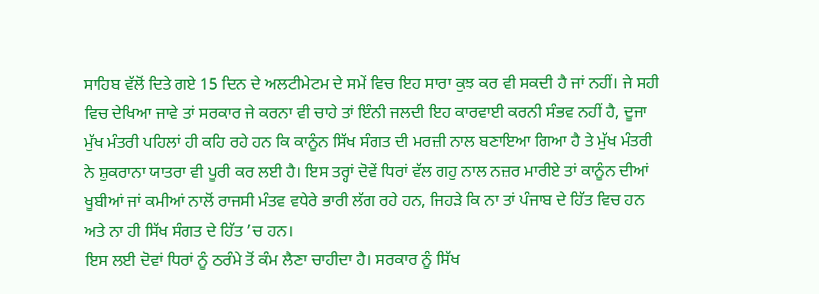ਸਾਹਿਬ ਵੱਲੋਂ ਦਿਤੇ ਗਏ 15 ਦਿਨ ਦੇ ਅਲਟੀਮੇਟਮ ਦੇ ਸਮੇਂ ਵਿਚ ਇਹ ਸਾਰਾ ਕੁਝ ਕਰ ਵੀ ਸਕਦੀ ਹੈ ਜਾਂ ਨਹੀਂ। ਜੇ ਸਹੀ ਵਿਚ ਦੇਖਿਆ ਜਾਵੇ ਤਾਂ ਸਰਕਾਰ ਜੇ ਕਰਨਾ ਵੀ ਚਾਹੇ ਤਾਂ ਇੰਨੀ ਜਲਦੀ ਇਹ ਕਾਰਵਾਈ ਕਰਨੀ ਸੰਭਵ ਨਹੀਂ ਹੈ, ਦੂਜਾ ਮੁੱਖ ਮੰਤਰੀ ਪਹਿਲਾਂ ਹੀ ਕਹਿ ਰਹੇ ਹਨ ਕਿ ਕਾਨੂੰਨ ਸਿੱਖ ਸੰਗਤ ਦੀ ਮਰਜ਼ੀ ਨਾਲ ਬਣਾਇਆ ਗਿਆ ਹੈ ਤੇ ਮੁੱਖ ਮੰਤਰੀ ਨੇ ਸ਼ੁਕਰਾਨਾ ਯਾਤਰਾ ਵੀ ਪੂਰੀ ਕਰ ਲਈ ਹੈ। ਇਸ ਤਰ੍ਹਾਂ ਦੋਵੇਂ ਧਿਰਾਂ ਵੱਲ ਗਹੁ ਨਾਲ ਨਜ਼ਰ ਮਾਰੀਏ ਤਾਂ ਕਾਨੂੰਨ ਦੀਆਂ ਖੂਬੀਆਂ ਜਾਂ ਕਮੀਆਂ ਨਾਲੋਂ ਰਾਜਸੀ ਮੰਤਵ ਵਧੇਰੇ ਭਾਰੀ ਲੱਗ ਰਹੇ ਹਨ, ਜਿਹੜੇ ਕਿ ਨਾ ਤਾਂ ਪੰਜਾਬ ਦੇ ਹਿੱਤ ਵਿਚ ਹਨ ਅਤੇ ਨਾ ਹੀ ਸਿੱਖ ਸੰਗਤ ਦੇ ਹਿੱਤ ’ਚ ਹਨ।
ਇਸ ਲਈ ਦੋਵਾਂ ਧਿਰਾਂ ਨੂੰ ਠਰੰਮੇ ਤੋਂ ਕੰਮ ਲੈਣਾ ਚਾਹੀਦਾ ਹੈ। ਸਰਕਾਰ ਨੂੰ ਸਿੱਖ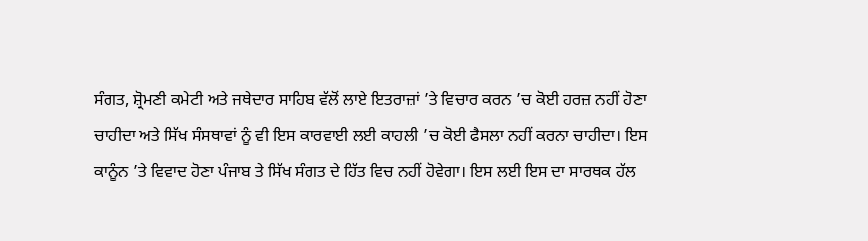ਸੰਗਤ, ਸ਼੍ਰੋਮਣੀ ਕਮੇਟੀ ਅਤੇ ਜਥੇਦਾਰ ਸਾਹਿਬ ਵੱਲੋਂ ਲਾਏ ਇਤਰਾਜ਼ਾਂ ’ਤੇ ਵਿਚਾਰ ਕਰਨ ’ਚ ਕੋਈ ਹਰਜ਼ ਨਹੀਂ ਹੋਣਾ ਚਾਹੀਦਾ ਅਤੇ ਸਿੱਖ ਸੰਸਥਾਵਾਂ ਨੂੰ ਵੀ ਇਸ ਕਾਰਵਾਈ ਲਈ ਕਾਹਲੀ ’ਚ ਕੋਈ ਫੈਸਲਾ ਨਹੀਂ ਕਰਨਾ ਚਾਹੀਦਾ। ਇਸ ਕਾਨੂੰਨ ’ਤੇ ਵਿਵਾਦ ਹੋਣਾ ਪੰਜਾਬ ਤੇ ਸਿੱਖ ਸੰਗਤ ਦੇ ਹਿੱਤ ਵਿਚ ਨਹੀਂ ਹੋਵੇਗਾ। ਇਸ ਲਈ ਇਸ ਦਾ ਸਾਰਥਕ ਹੱਲ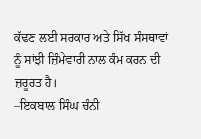ਕੱਢਣ ਲਈ ਸਰਕਾਰ ਅਤੇ ਸਿੱਖ ਸੰਸਥਾਵਾਂ ਨੂੰ ਸਾਂਝੀ ਜ਼ਿੰਮੇਵਾਰੀ ਨਾਲ ਕੰਮ ਕਰਨ ਦੀ ਜ਼ਰੂਰਤ ਹੈ।
–ਇਕਬਾਲ ਸਿੰਘ ਚੰਨੀ